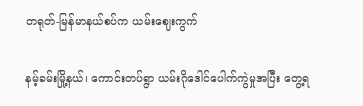တရုတ်-မြန်မာနယ်စပ်က ယမ်းဈေးကွက်

နမ့်ခမ်းမြို့နယ်၊ ကောင်းတပ်ရွာ ယမ်းဂိုဒေါင်ပေါက်ကွဲမှုအပြီး တွေ့ရ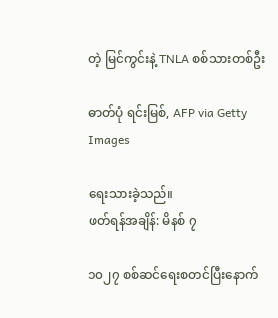တဲ့ မြင်ကွင်းနဲ့ TNLA စစ်သားတစ်ဦး

ဓာတ်ပုံ ရင်းမြစ်, AFP via Getty Images

ရေးသားခဲ့သည်။
ဖတ်ရန်အချိန်: မိနစ် ၇

၁၀၂၇ စစ်ဆင်ရေးစတင်ပြီးနောက်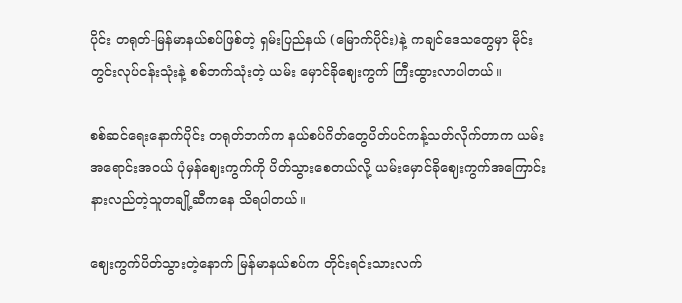ပိုင်း တရုတ်-မြန်မာနယ်စပ်ဖြစ်တဲ့ ရှမ်းပြည်နယ် (မြောက်ပိုင်း)နဲ့ ကချင်ဒေသတွေမှာ မိုင်းတွင်းလုပ်ငန်းသုံးနဲ့ စစ်ဘက်သုံးတဲ့ ယမ်း မှောင်ခိုဈေးကွက် ကြီးထွားလာပါတယ်။

စစ်ဆင်ရေးနောက်ပိုင်း တရုတ်ဘက်က နယ်စပ်ဂိတ်တွေပိတ်ပင်ကန့်သတ်လိုက်တာက ယမ်းအရောင်းအဝယ် ပုံမှန်ဈေးကွက်ကို ပိတ်သွားစေတယ်လို့ ယမ်းမှောင်ခိုဈေးကွက်အကြောင်း နားလည်တဲ့သူတချို့ဆီကနေ သိရပါတယ်။

ဈေးကွက်ပိတ်သွားတဲ့နောက် မြန်မာနယ်စပ်က တိုင်းရင်းသားလက်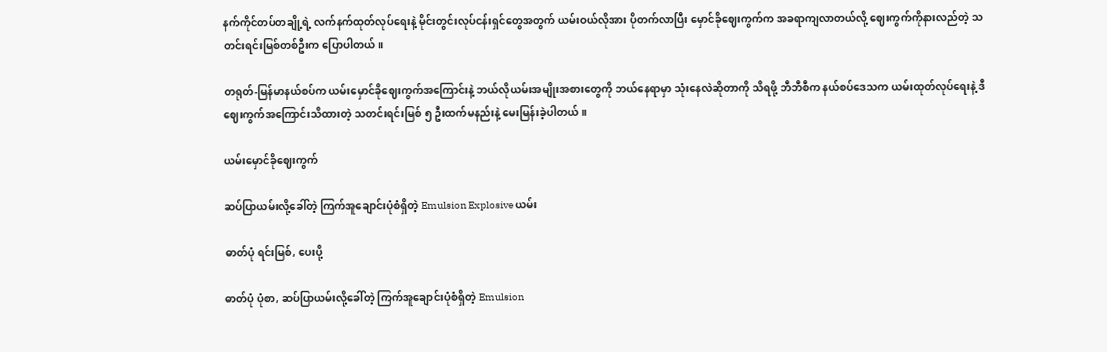နက်ကိုင်တပ်တချို့ရဲ့ လက်နက်ထုတ်လုပ်ရေးနဲ့ မိုင်းတွင်းလုပ်ငန်းရှင်တွေအတွက် ယမ်းဝယ်လိုအား ပိုတက်လာပြီး မှောင်ခိုဈေးကွက်က အခရာကျလာတယ်လို့ ဈေးကွက်ကိုနားလည်တဲ့ သတင်းရင်းမြစ်တစ်ဦးက ပြောပါတယ်။

တရုတ်-မြန်မာနယ်စပ်က ယမ်းမှောင်ခိုဈေးကွက်အကြောင်းနဲ့ ဘယ်လိုယမ်းအမျိုးအစားတွေကို ဘယ်နေရာမှာ သုံးနေလဲဆိုတာကို သိရဖို့ ဘီဘီစီက နယ်စပ်ဒေသက ယမ်းထုတ်လုပ်ရေးနဲ့ ဒီဈေးကွက်အကြောင်းသိထားတဲ့ သတင်းရင်းမြစ် ၅ ဦးထက်မနည်းနဲ့ မေးမြန်းခဲ့ပါတယ်။

ယမ်းမှောင်ခိုဈေးကွက်

ဆပ်ပြာယမ်းလို့ခေါ်တဲ့ ကြက်အူချောင်းပုံစံရှိတဲ့ Emulsion Explosive ယမ်း

ဓာတ်ပုံ ရင်းမြစ်, ပေးပို့

ဓာတ်ပုံ ပုံစာ, ဆပ်ပြာယမ်းလို့ခေါ်တဲ့ ကြက်အူချောင်းပုံစံရှိတဲ့ Emulsion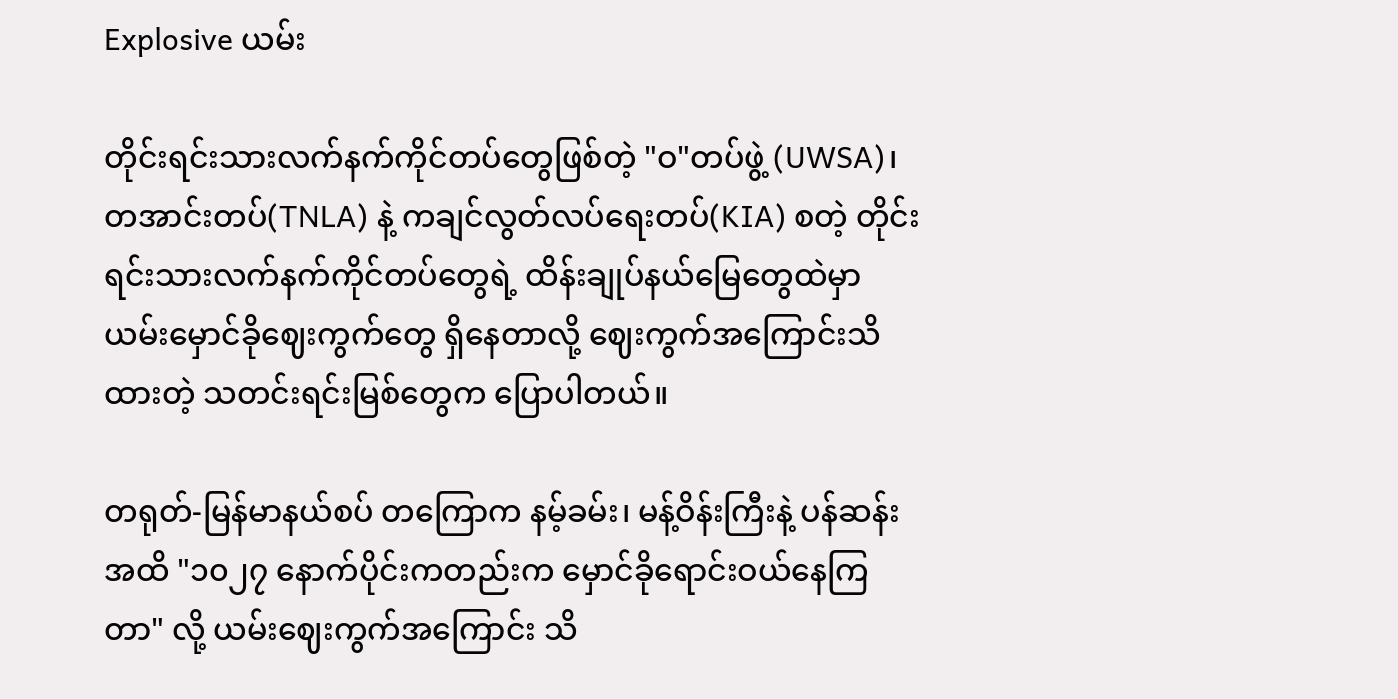Explosive ယမ်း

တိုင်းရင်းသားလက်နက်ကိုင်တပ်တွေဖြစ်တဲ့ "ဝ"တပ်ဖွဲ့ (UWSA)၊ တအာင်းတပ်(TNLA) နဲ့ ကချင်လွတ်လပ်ရေးတပ်(KIA) စတဲ့ တိုင်းရင်းသားလက်နက်ကိုင်တပ်တွေရဲ့ ထိန်းချုပ်နယ်မြေတွေထဲမှာ ယမ်းမှောင်ခိုဈေးကွက်တွေ ရှိနေတာလို့ ဈေးကွက်အကြောင်းသိထားတဲ့ သတင်းရင်းမြစ်တွေက ပြောပါတယ်။

တရုတ်-မြန်မာနယ်စပ် တကြောက နမ့်ခမ်း၊ မန့်ဝိန်းကြီးနဲ့ ပန်ဆန်းအထိ "၁၀၂၇ နောက်ပိုင်းကတည်းက မှောင်ခိုရောင်းဝယ်နေကြတာ" လို့ ယမ်းဈေးကွက်အကြောင်း သိ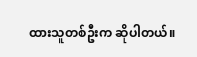ထားသူတစ်ဦးက ဆိုပါတယ်။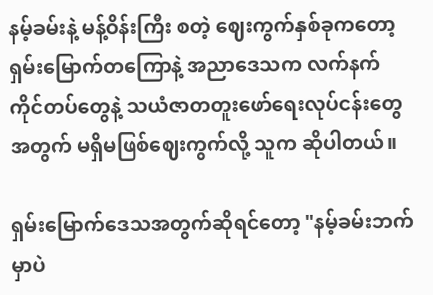နမ့်ခမ်းနဲ့ မန့်ဝိန်းကြီး စတဲ့ ဈေးကွက်နှစ်ခုကတော့ ရှမ်းမြောက်တကြောနဲ့ အညာဒေသက လက်နက်ကိုင်တပ်တွေနဲ့ သယံဇာတတူးဖော်ရေးလုပ်ငန်းတွေအတွက် မရှိမဖြစ်ဈေးကွက်လို့ သူက ဆိုပါတယ်။

ရှမ်းမြောက်ဒေသအတွက်ဆိုရင်တော့ "နမ့်ခမ်းဘက်မှာပဲ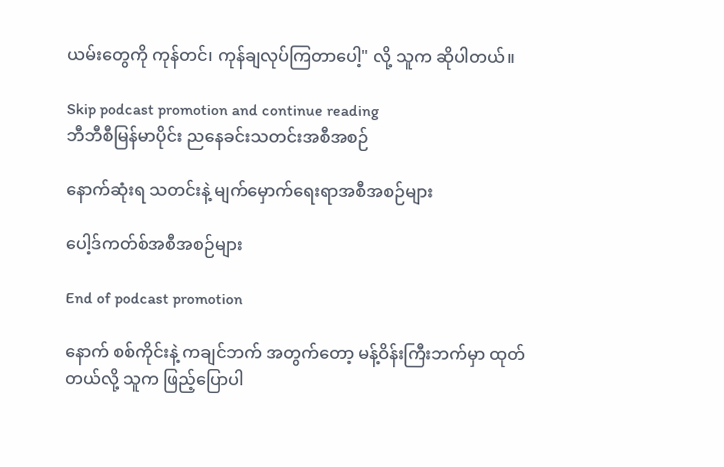ယမ်းတွေကို ကုန်တင်၊ ကုန်ချလုပ်ကြတာပေါ့" လို့ သူက ဆိုပါတယ်။

Skip podcast promotion and continue reading
ဘီဘီစီမြန်မာပိုင်း ညနေခင်းသတင်းအစီအစဉ်

နောက်ဆုံးရ သတင်းနဲ့ မျက်မှောက်ရေးရာအစီအစဉ်များ

ပေါ့ဒ်ကတ်စ်အစီအစဉ်များ

End of podcast promotion

နောက် စစ်ကိုင်းနဲ့ ကချင်ဘက် အတွက်တော့ မန့်ဝိန်းကြီးဘက်မှာ ထုတ်တယ်လို့ သူက ဖြည့်ပြောပါ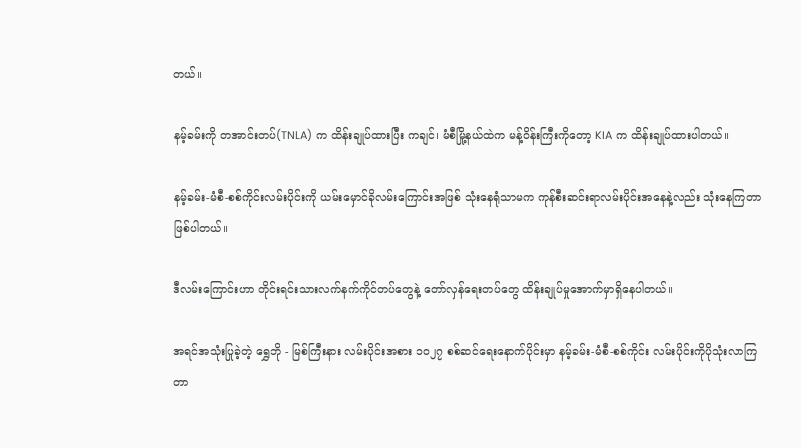တယ်။

နမ့်ခမ်းကို တအာင်းတပ်(TNLA) က ထိန်းချုပ်ထားပြီး ကချင်၊ မံစီမြို့နယ်ထဲက မန့်ဝိန်းကြီးကိုတော့ KIA က ထိန်းချုပ်ထားပါတယ်။

နမ့်ခမ်း-မံစီ-စစ်ကိုင်းလမ်းပိုင်းကို ယမ်းမှောင်ခိုလမ်းကြောင်းအဖြစ် သုံးနေရုံသာမက ကုန်စီးဆင်းရာလမ်းပိုင်းအနေနဲ့လည်း သုံးနေကြတာဖြစ်ပါတယ်။

ဒီလမ်းကြောင်းဟာ တိုင်းရင်းသားလက်နက်ကိုင်တပ်တွေနဲ့ တော်လှန်ရေးတပ်တွေ ထိန်းချုပ်မှုအောက်မှာရှိနေပါတယ်။

အရင်အသုံးပြုခဲ့တဲ့ ရွှေဘို - မြစ်ကြီးနား လမ်းပိုင်းအစား ၁၀၂၇ စစ်ဆင်ရေးနောက်ပိုင်းမှာ နမ့်ခမ်း-မံစီ-စစ်ကိုင်း လမ်းပိုင်းကိုပိုသုံးလာကြတာ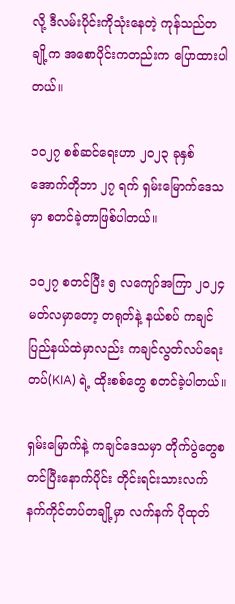လို့ ဒီလမ်းပိုင်းကိုသုံးနေတဲ့ ကုန်သည်တချို့က အစောပိုင်းကတည်းက ပြောထားပါတယ်။

၁၀၂၇ စစ်ဆင်ရေးဟာ ၂၀၂၃ ခုနှစ် အောက်တိုဘာ ၂၇ ရက် ရှမ်းမြောက်ဒေသမှာ စတင်ခဲ့တာဖြစ်ပါတယ်။

၁၀၂၇ စတင်ပြီး ၅ လကျော်အကြာ ၂၀၂၄ မတ်လမှာတော့ တရုတ်နဲ့ နယ်စပ် ကချင်ပြည်နယ်ထဲမှာလည်း ကချင်လွတ်လပ်ရေးတပ်(KIA) ရဲ့ ထိုးစစ်တွေ စတင်ခဲ့ပါတယ်။

ရှမ်းမြောက်နဲ့ ကချင်ဒေသမှာ တိုက်ပွဲတွေစတင်ပြီးနောက်ပိုင်း တိုင်းရင်းသားလက်နက်ကိုင်တပ်တချို့မှာ လက်နက် ပိုထုတ်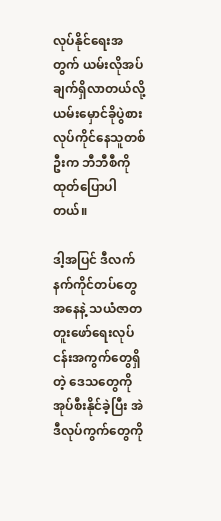လုပ်နိုင်ရေးအတွက် ယမ်းလိုအပ်ချက်ရှိလာတယ်လို့ ယမ်းမှောင်ခိုပွဲစားလုပ်ကိုင်နေသူတစ်ဦးက ဘီဘီစီကို ထုတ်ပြောပါတယ်။

ဒါ့အပြင် ဒီလက်နက်ကိုင်တပ်တွေအနေနဲ့ သယံဇာတတူးဖော်ရေးလုပ်ငန်းအကွက်တွေရှိတဲ့ ဒေသတွေကို အုပ်စီးနိုင်ခဲ့ပြီး အဲဒီလုပ်ကွက်တွေကို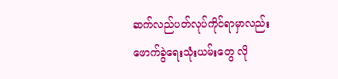ဆက်လည်ပတ်လုပ်ကိုင်ရာမှာလည်း ဖောက်ခွဲရေးသုံးယမ်းတွေ လို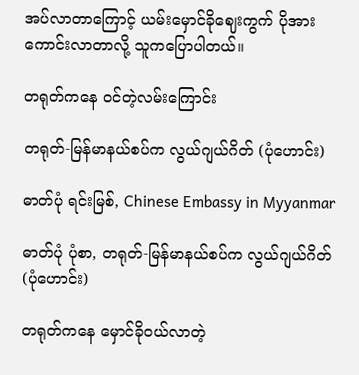အပ်လာတာကြောင့် ယမ်းမှောင်ခိုဈေးကွက် ပိုအားကောင်းလာတာလို့ သူကပြောပါတယ်။

တရုတ်ကနေ ဝင်တဲ့လမ်းကြောင်း

တရုတ်-မြန်မာနယ်စပ်က လွယ်ဂျယ်ဂိတ် (ပုံဟောင်း)

ဓာတ်ပုံ ရင်းမြစ်, Chinese Embassy in Myyanmar

ဓာတ်ပုံ ပုံစာ, တရုတ်-မြန်မာနယ်စပ်က လွယ်ဂျယ်ဂိတ် (ပုံဟောင်း)

တရုတ်ကနေ မှောင်ခိုဝယ်လာတဲ့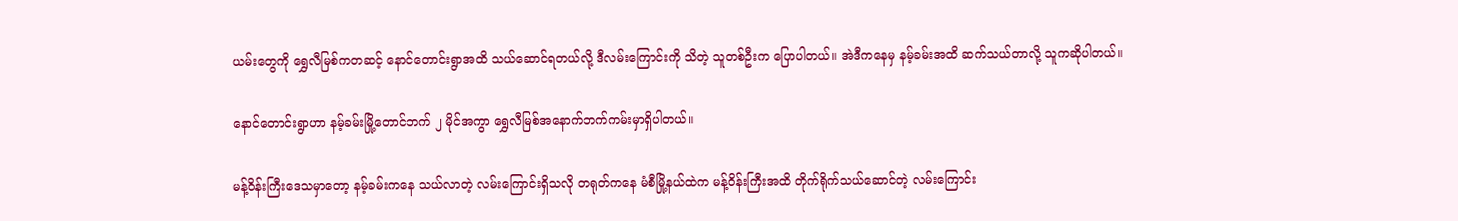ယမ်းတွေကို ရွှေလီမြစ်ကတဆင့် နောင်တောင်းရွာအထိ သယ်ဆောင်ရတယ်လို့ ဒီလမ်းကြောင်းကို သိတဲ့ သူတစ်ဦးက ပြောပါတယ်။ အဲဒီကနေမှ နမ့်ခမ်းအထိ ဆက်သယ်တာလို့ သူကဆိုပါတယ်။

နောင်တောင်းရွာဟာ နမ့်ခမ်းမြို့တောင်ဘက် ၂ မိုင်အကွာ ရွှေလီမြစ်အနောက်ဘက်ကမ်းမှာရှိပါတယ်။

မန့်ဝိန်းကြီးဒေသမှာတော့ နမ့်ခမ်းကနေ သယ်လာတဲ့ လမ်းကြောင်းရှိသလို တရုတ်ကနေ မံစီမြို့နယ်ထဲက မန့်ဝိန်းကြီးအထိ တိုက်ရိုက်သယ်ဆောင်တဲ့ လမ်းကြောင်း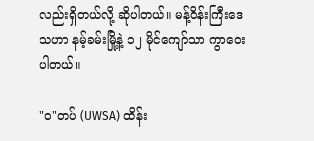လည်းရှိတယ်လို့ ဆိုပါတယ်။ မန့်ဝိန်းကြီးဒေသဟာ နမ့်ခမ်းမြို့နဲ့ ၁၂ မိုင်ကျော်သာ ကွာဝေးပါတယ်။

"ဝ"တပ် (UWSA) ထိန်း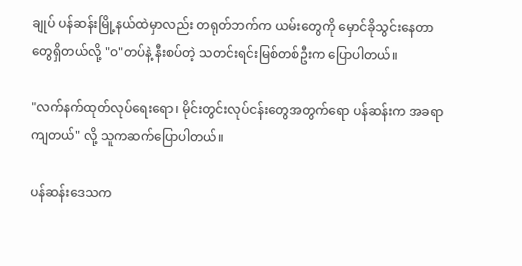ချုပ် ပန်ဆန်းမြို့နယ်ထဲမှာလည်း တရုတ်ဘက်က ယမ်းတွေကို မှောင်ခိုသွင်းနေတာတွေရှိတယ်လို့ "ဝ"တပ်နဲ့ နီးစပ်တဲ့ သတင်းရင်းမြစ်တစ်ဦးက ပြောပါတယ်။

"လက်နက်ထုတ်လုပ်ရေးရော၊ မိုင်းတွင်းလုပ်ငန်းတွေအတွက်ရော ပန်ဆန်းက အခရာကျတယ်" လို့ သူကဆက်ပြောပါတယ်။

ပန်ဆန်းဒေသက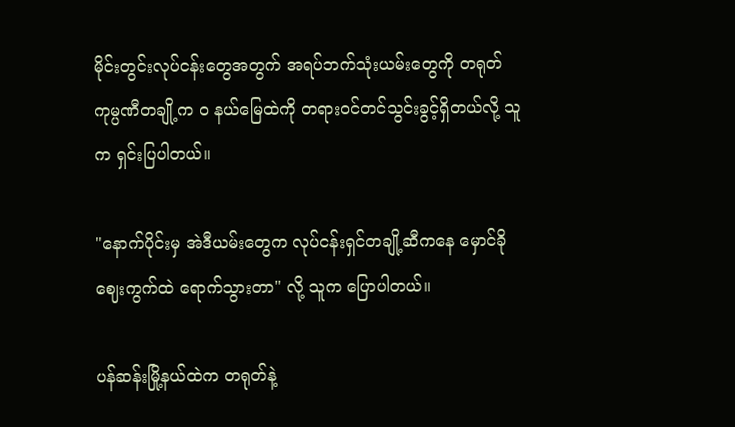မိုင်းတွင်းလုပ်ငန်းတွေအတွက် အရပ်ဘက်သုံးယမ်းတွေကို တရုတ်ကုမ္ပဏီတချို့က ဝ နယ်မြေထဲကို တရားဝင်တင်သွင်းခွင့်ရှိတယ်လို့ သူက ရှင်းပြပါတယ်။

"နောက်ပိုင်းမှ အဲဒီယမ်းတွေက လုပ်ငန်းရှင်တချို့ဆီကနေ မှောင်ခိုဈေးကွက်ထဲ ရောက်သွားတာ" လို့ သူက ပြောပါတယ်။

ပန်ဆန်းမြို့နယ်ထဲက တရုတ်နဲ့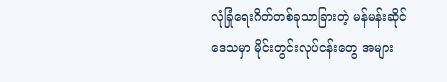လုံခြုံရေးဂိတ်တစ်ခုသာခြားတဲ့ မန်မန်းဆိုင်ဒေသမှာ မိုင်းတွင်းလုပ်ငန်းတွေ အများ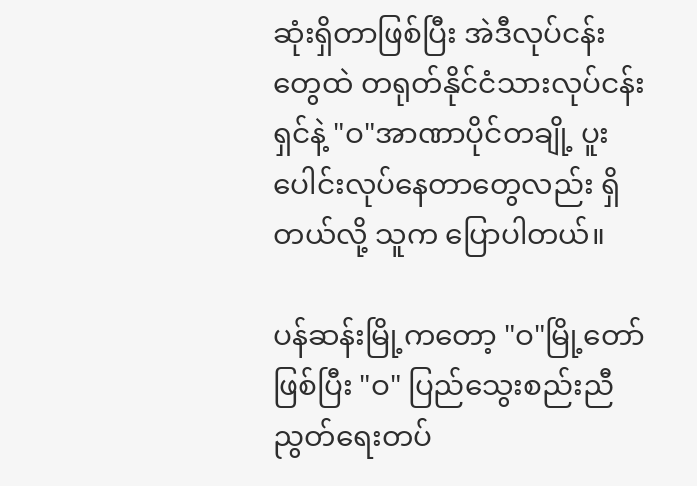ဆုံးရှိတာဖြစ်ပြီး အဲဒီလုပ်ငန်းတွေထဲ တရုတ်နိုင်ငံသားလုပ်ငန်းရှင်နဲ့ "ဝ"အာဏာပိုင်တချို့ ပူးပေါင်းလုပ်နေတာတွေလည်း ရှိတယ်လို့ သူက ပြောပါတယ်။

ပန်ဆန်းမြို့ကတော့ "ဝ"မြို့တော်ဖြစ်ပြီး "ဝ" ပြည်သွေးစည်းညီညွတ်ရေးတပ်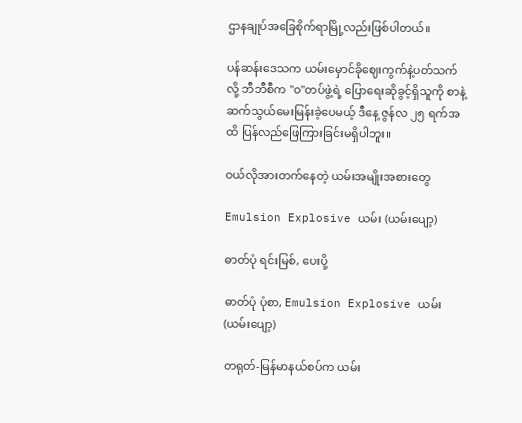ဌာနချုပ်အခြေစိုက်ရာမြို့လည်းဖြစ်ပါတယ်။

ပန်ဆန်းဒေသက ယမ်းမှောင်ခိုဈေးကွက်နဲ့ပတ်သက်လို့ ဘီဘီစီက "ဝ"တပ်ဖွဲ့ရဲ့ ပြောရေးဆိုခွင့်ရှိသူကို စာနဲ့ဆက်သွယ်မေးမြန်းခဲ့ပေမယ့် ဒီနေ့ ဇွန်လ ၂၅ ရက်အထိ ပြန်လည်ဖြေကြားခြင်းမရှိပါဘူး။

ဝယ်လိုအားတက်နေတဲ့ ယမ်းအမျိုးအစားတွေ

Emulsion Explosive ယမ်း (ယမ်း‌ပျော့)

ဓာတ်ပုံ ရင်းမြစ်, ပေးပို့

ဓာတ်ပုံ ပုံစာ, Emulsion Explosive ယမ်း (ယမ်း‌ပျော့)

တရုတ်-မြန်မာနယ်စပ်က ယမ်း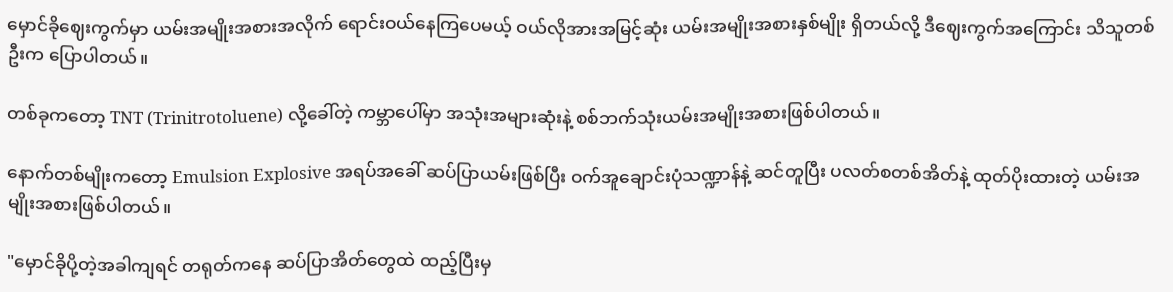မှောင်ခိုဈေးကွက်မှာ ယမ်းအမျိုးအစားအလိုက် ရောင်းဝယ်နေကြပေမယ့် ဝယ်လိုအားအမြင့်ဆုံး ယမ်းအမျိုးအစားနှစ်မျိုး ရှိတယ်လို့ ဒီဈေးကွက်အကြောင်း သိသူတစ်ဦးက ပြောပါတယ်။

တစ်ခုကတော့ TNT (Trinitrotoluene) လို့ခေါ်တဲ့ ကမ္ဘာပေါ်မှာ အသုံးအများဆုံးနဲ့ စစ်ဘက်သုံးယမ်းအမျိုးအစားဖြစ်ပါတယ်။

နောက်တစ်မျိုးကတော့ Emulsion Explosive အရပ်အခေါ် ဆပ်ပြာယမ်းဖြစ်ပြီး ဝက်အူချောင်းပုံသဏ္ဍာန်နဲ့ ဆင်တူပြီး ပလတ်စတစ်အိတ်နဲ့ ထုတ်ပိုးထားတဲ့ ယမ်းအမျိုးအစားဖြစ်ပါတယ်။

"မှောင်ခိုပို့တဲ့အခါကျရင် တရုတ်ကနေ ဆပ်ပြာအိတ်တွေထဲ ထည့်ပြီးမှ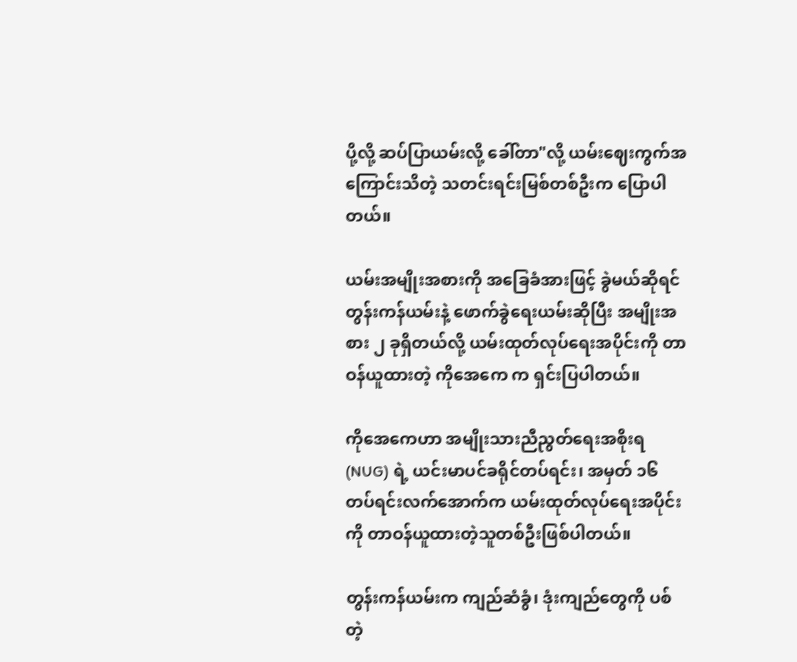ပို့လို့ ဆပ်ပြာယမ်းလို့ ခေါ်တာ"လို့ ယမ်းဈေးကွက်အကြောင်းသိတဲ့ သတင်းရင်းမြစ်တစ်ဦးက ပြောပါတယ်။

ယမ်းအမျိုးအစားကို အခြေခံအားဖြင့် ခွဲမယ်ဆိုရင် တွန်းကန်ယမ်းနဲ့ ဖောက်ခွဲရေးယမ်းဆိုပြီး အမျိုးအစား ၂ ခုရှိတယ်လို့ ယမ်းထုတ်လုပ်ရေးအပိုင်းကို တာဝန်ယူထားတဲ့ ကိုအေကေ က ရှင်းပြပါတယ်။

ကိုအေကေဟာ အမျိုးသားညီညွတ်ရေးအစိုးရ(NUG) ရဲ့ ယင်းမာပင်ခရိုင်တပ်ရင်း၊ အမှတ် ၁၆ တပ်ရင်းလက်အောက်က ယမ်းထုတ်လုပ်ရေးအပိုင်းကို တာဝန်ယူထားတဲ့သူတစ်ဦးဖြစ်ပါတယ်။

တွန်းကန်ယမ်းက ကျည်ဆံခွံ၊ ဒုံးကျည်တွေကို ပစ်တဲ့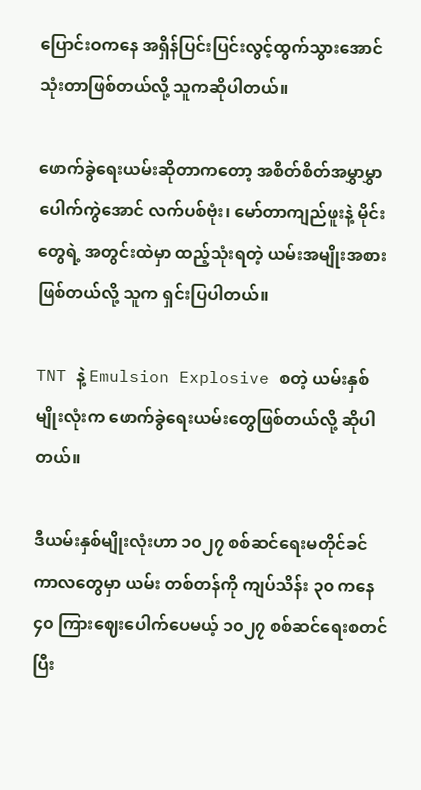ပြောင်းဝကနေ အရှိန်ပြင်းပြင်းလွင့်ထွက်သွားအောင် သုံးတာဖြစ်တယ်လို့ သူကဆိုပါတယ်။

ဖောက်ခွဲရေးယမ်းဆိုတာကတော့ အစိတ်စိတ်အမွှာမွှာ ပေါက်ကွဲအောင် လက်ပစ်ဗုံး၊ မော်တာကျည်ဖူးနဲ့ မိုင်းတွေရဲ့ အတွင်းထဲမှာ ထည့်သုံးရတဲ့ ယမ်းအမျိုးအစားဖြစ်တယ်လို့ သူက ရှင်းပြပါတယ်။

TNT နဲ့ Emulsion Explosive စတဲ့ ယမ်းနှစ်မျိုးလုံးက ဖောက်ခွဲရေးယမ်းတွေဖြစ်တယ်လို့ ဆိုပါတယ်။

ဒီယမ်းနှစ်မျိုးလုံးဟာ ၁၀၂၇ စစ်ဆင်ရေးမတိုင်ခင်ကာလတွေမှာ ယမ်း တစ်တန်ကို ကျပ်သိန်း ၃၀ ကနေ ၄၀ ကြားဈေးပေါက်ပေမယ့် ၁၀၂၇ စစ်ဆင်ရေးစတင်ပြီး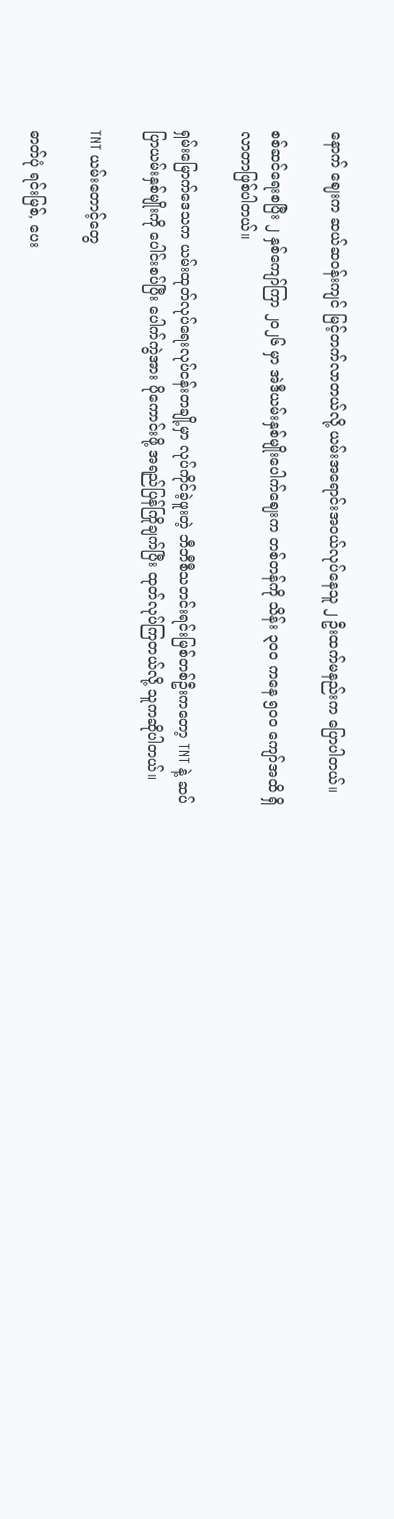နောက် ဈေးက ဆယ်ဆဝန်းကျင် မြင့်တက်လာတယ်လို့ ယမ်းအရောင်းအဝယ်လုပ်နေသူ ၂ ဦးထက်မနည်းက ပြောပါတယ်။

စစ်ဆင်ရေးစပြီး ၂ နှစ်ကျော်ကြာ ၂၀၂၆ မှာ အဲဒီယမ်းနှစ်မျိုးပေါက်ဈေးက တစ်တန်ကို သိန်း ၃၀၀ ကနေ ၅၀၀ ကျော်အထိ ရှိလာတာဖြစ်ပါတယ်။

ရှမ်းမြောက်ဒေသက ယမ်းထုတ်လုပ်ရေးလုပ်ငန်းတချို့မှာ လုပ်ကိုင်ခဲ့ဖူးတဲ့ ဘီဘီစီသတင်းရင်းမြစ်တစ်ဦးကတော့ TNT နဲ့ ဆပ်ပြာယမ်းနှစ်မျိုးကို ပေါင်းစပ်ပြီး ပေါက်ကွဲအား ပိုကောင်းဖို့ အရည်ပြန်ကြိုချက်ပြီး ထုတ်လုပ်ကြတယ်လို့ သူကဆိုပါတယ်။

TNT ယမ်းတောင့်တွေ

ဓာတ်ပုံ ရင်းမြစ်, ပေး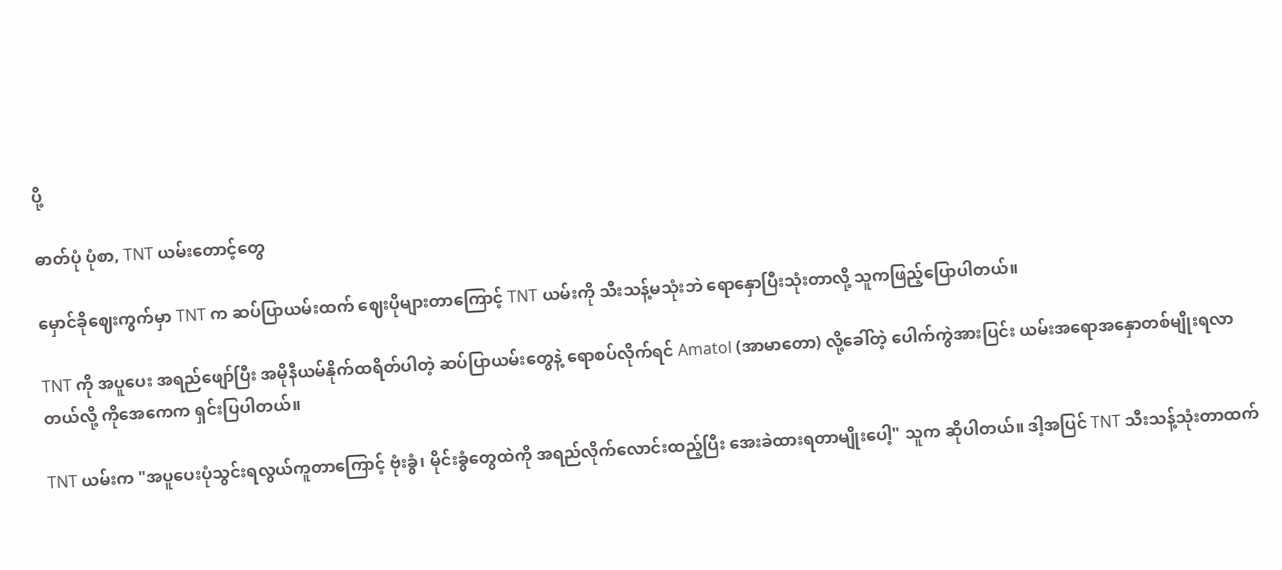ပို့

ဓာတ်ပုံ ပုံစာ, TNT ယမ်းတောင့်တွေ

မှောင်ခိုဈေးကွက်မှာ TNT က ဆပ်ပြာယမ်းထက် ဈေးပိုများတာကြောင့် TNT ယမ်းကို သီးသန့်မသုံးဘဲ ရောနှောပြီးသုံးတာလို့ သူကဖြည့်ပြောပါတယ်။

TNT ကို အပူပေး အရည်ဖျော်ပြီး အမိုနီယမ်နိုက်ထရိတ်ပါတဲ့ ဆပ်ပြာယမ်းတွေနဲ့ ရောစပ်လိုက်ရင် Amatol (အာမာတော) လို့ခေါ်တဲ့ ပေါက်ကွဲအားပြင်း ယမ်းအရောအနှောတစ်မျိုးရလာတယ်လို့ ကိုအေကေက ရှင်းပြပါတယ်။

TNT ယမ်းက "အပူပေးပုံသွင်းရလွယ်ကူတာကြောင့် ဗုံးခွံ၊ မိုင်းခွံတွေထဲကို အရည်လိုက်လောင်းထည့်ပြီး အေးခဲထားရတာမျိုးပေါ့" သူက ဆိုပါတယ်။ ဒါ့အပြင် TNT သီးသန့်သုံးတာထက်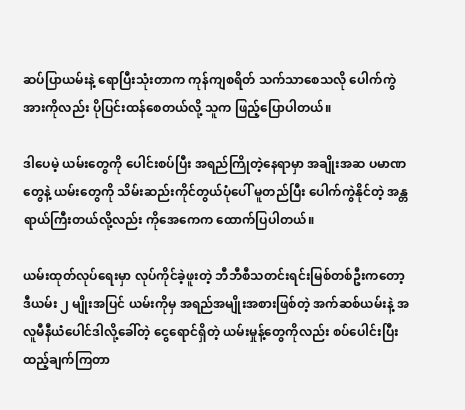ဆပ်ပြာယမ်းနဲ့ ရောပြီးသုံးတာက ကုန်ကျစရိတ် သက်သာစေသလို ပေါက်ကွဲအားကိုလည်း ပိုပြင်းထန်စေတယ်လို့ သူက ဖြည့်ပြောပါတယ်။

ဒါပေမဲ့ ယမ်းတွေကို ပေါင်းစပ်ပြီး အရည်ကြိုတဲ့နေရာမှာ အချိုးအဆ ပမာဏတွေနဲ့ ယမ်းတွေကို သိမ်းဆည်းကိုင်တွယ်ပုံပေါ် မူတည်ပြီး ပေါက်ကွဲနိုင်တဲ့ အန္တရာယ်ကြီးတယ်လို့လည်း ကိုအေကေက ထောက်ပြပါတယ်။

ယမ်းထုတ်လုပ်ရေးမှာ လုပ်ကိုင်ခဲ့ဖူးတဲ့ ဘီဘီစီသတင်းရင်းမြစ်တစ်ဦးကတော့ ဒီယမ်း ၂ မျိုးအပြင် ယမ်းကိုမှ အရည်အမျိုးအစားဖြစ်တဲ့ အက်ဆစ်ယမ်းနဲ့ အလူမီနီယံပေါင်ဒါလို့ခေါ်တဲ့ ငွေရောင်ရှိတဲ့ ယမ်းမှုန့်တွေကိုလည်း စပ်ပေါင်းပြီး ထည့်ချက်ကြတာ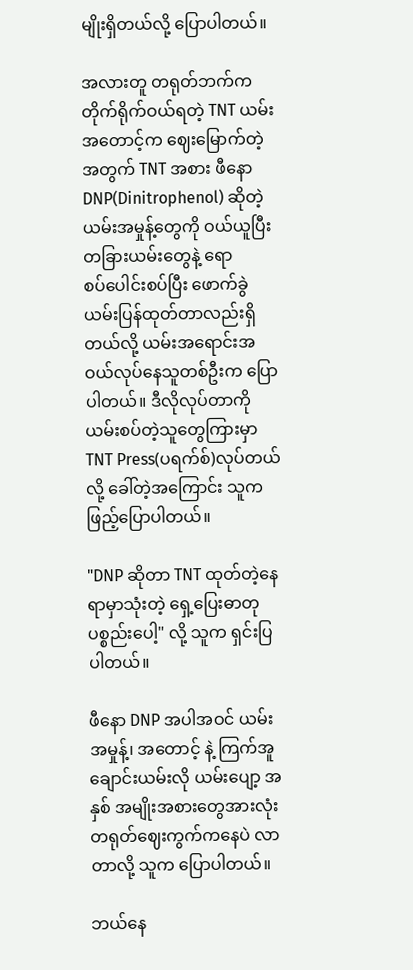မျိုးရှိတယ်လို့ ပြောပါတယ်။

အလားတူ တရုတ်ဘက်က တိုက်ရိုက်ဝယ်ရတဲ့ TNT ယမ်းအတောင့်က ဈေးမြောက်တဲ့အတွက် TNT အစား ဖီနော DNP(Dinitrophenol) ဆိုတဲ့ ယမ်းအမှုန့်တွေကို ဝယ်ယူပြီး တခြားယမ်းတွေနဲ့ ရောစပ်‌ပေါင်းစပ်ပြီး ဖောက်ခွဲယမ်းပြန်ထုတ်တာလည်းရှိတယ်လို့ ယမ်းအရောင်းအဝယ်လုပ်နေသူတစ်ဦးက ပြောပါတယ်။ ဒီလိုလုပ်တာကို ယမ်းစပ်တဲ့သူတွေကြားမှာ TNT Press(ပရက်စ်)လုပ်တယ်လို့ ခေါ်တဲ့အကြောင်း သူက ဖြည့်ပြောပါတယ်။

"DNP ဆိုတာ TNT ထုတ်တဲ့နေရာမှာသုံးတဲ့ ရှေ့ပြေးဓာတုပစ္စည်းပေါ့" လို့ သူက ရှင်းပြပါတယ်။

ဖီနော DNP အပါအဝင် ယမ်းအမှုန့်၊ အတောင့် နဲ့ ကြက်အူချောင်းယမ်းလို ယမ်း‌‌‌ပျော့ အနှစ် အမျိုးအစားတွေအားလုံး တရုတ်ဈေးကွက်ကနေပဲ လာတာလို့ သူက ပြောပါတယ်။

ဘယ်နေ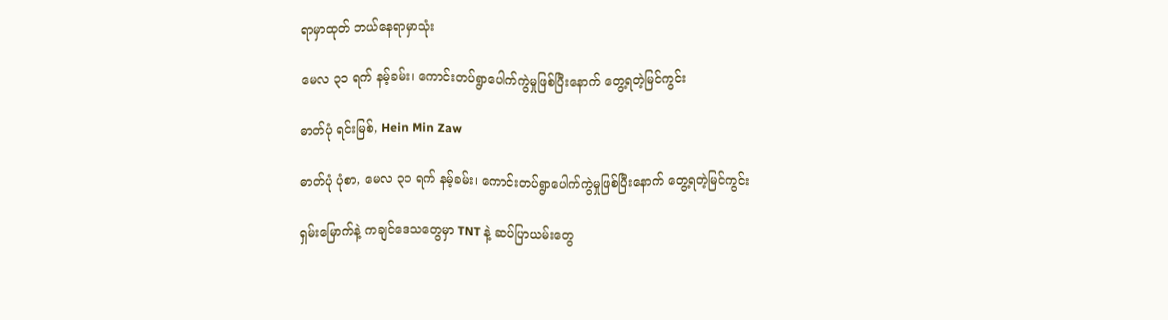ရာမှာထုတ် ဘယ်နေရာမှာသုံး

မေလ ၃၁ ရက် နမ့်ခမ်း၊ ကောင်းတပ်ရွာပေါက်ကွဲမှုဖြစ်ပြီးနောက် တွေ့ရတဲ့မြင်ကွင်း

ဓာတ်ပုံ ရင်းမြစ်, Hein Min Zaw

ဓာတ်ပုံ ပုံစာ, မေလ ၃၁ ရက် နမ့်ခမ်း၊ ကောင်းတပ်ရွာပေါက်ကွဲမှုဖြစ်ပြီးနောက် တွေ့ရတဲ့မြင်ကွင်း

ရှမ်းမြောက်နဲ့ ကချင်ဒေသတွေမှာ TNT နဲ့ ဆပ်ပြာယမ်းတွေ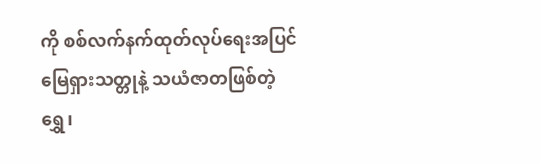ကို စစ်လက်နက်ထုတ်လုပ်ရေးအပြင် မြေရှားသတ္တုနဲ့ သယံဇာတဖြစ်တဲ့ ရွှေ၊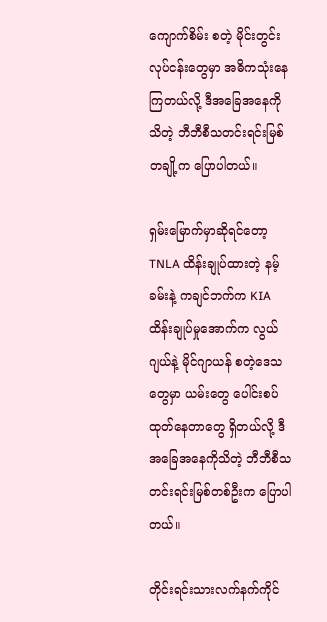ကျောက်စိမ်း စတဲ့ မိုင်းတွင်းလုပ်ငန်းတွေမှာ အဓိကသုံးနေကြတယ်လို့ ဒီအခြေအနေကို သိတဲ့ ဘီဘီစီသတင်းရင်းမြစ်တချို့က ပြောပါတယ်။

ရှမ်းမြောက်မှာဆိုရင်တော့ TNLA ထိန်းချုပ်ထားတဲ့ နမ့်ခမ်းနဲ့ ကချင်ဘက်က KIA ထိန်းချုပ်မှုအောက်က လွယ်ဂျယ်နဲ့ မိုင်ဂျာယန် စတဲ့ဒေသတွေမှာ ယမ်းတွေ ပေါင်းစပ်ထုတ်နေတာတွေ ရှိတယ်လို့ ဒီအခြေအနေကိုသိတဲ့ ဘီဘီစီသတင်းရင်းမြစ်တစ်ဦးက ပြောပါတယ်။

တိုင်းရင်းသားလက်နက်ကိုင်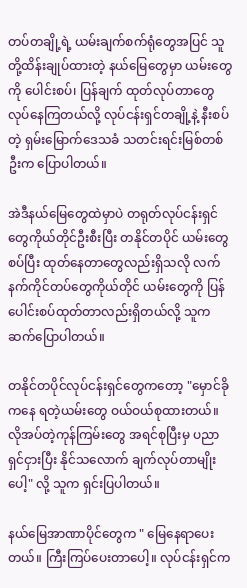တပ်တချို့ရဲ့ ယမ်းချက်စက်ရုံတွေအပြင် သူတို့ထိန်းချုပ်ထားတဲ့ နယ်မြေတွေမှာ ယမ်းတွေကို ပေါင်းစပ်၊ ပြန်ချက် ထုတ်လုပ်တာတွေ လုပ်နေကြတယ်လို့ လုပ်ငန်းရှင်တချို့နဲ့ နီးစပ်တဲ့ ရှမ်းမြောက်ဒေသခံ သတင်းရင်းမြစ်တစ်ဦးက ပြောပါတယ်။

အဲဒီနယ်မြေတွေထဲမှာပဲ တရုတ်လုပ်ငန်းရှင်တွေကိုယ်တိုင်ဦးစီးပြီး တနိုင်တပိုင် ယမ်းတွေစပ်ပြီး ထုတ်နေတာတွေလည်းရှိသလို လက်နက်ကိုင်တပ်တွေကိုယ်တိုင် ယမ်းတွေကို ပြန်ပေါင်းစပ်ထုတ်တာလည်းရှိတယ်လို့ သူက ဆက်ပြောပါတယ်။

တနိုင်တပိုင်လုပ်ငန်းရှင်တွေကတော့ "မှောင်ခိုကနေ ရတဲ့ယမ်းတွေ ဝယ်ဝယ်စုထားတယ်။ လိုအပ်တဲ့ကုန်ကြမ်းတွေ အရင်စုပြီးမှ ပညာရှင်ငှားပြီး နိုင်သလောက် ချက်လုပ်တာမျိုးပေါ့" လို့ သူက ရှင်းပြပါတယ်။

နယ်မြေအာဏာပိုင်တွေက " မြေနေရာပေးတယ်။ ကြီးကြပ်ပေးတာပေါ့။ လုပ်ငန်းရှင်က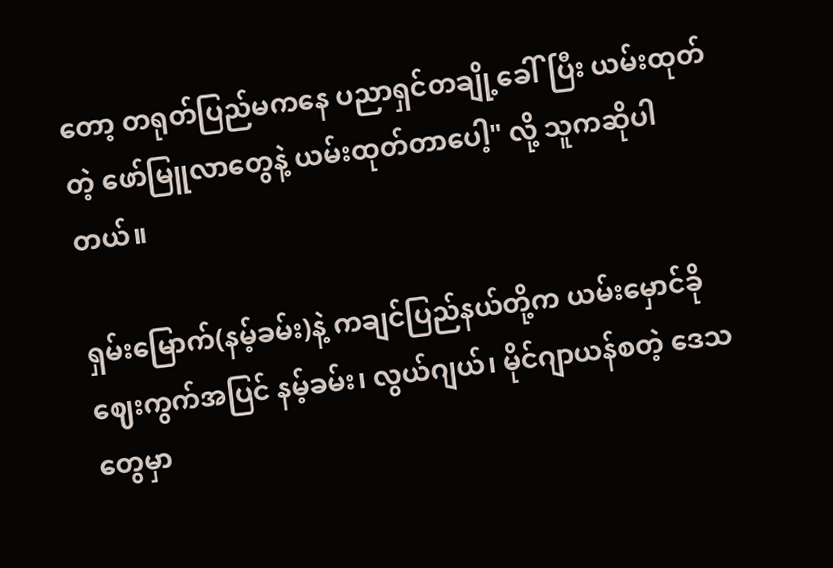တော့ တရုတ်ပြည်မကနေ ပညာရှင်တချို့ခေါ်ပြီး ယမ်းထုတ်တဲ့ ဖော်မြူလာတွေနဲ့ ယမ်းထုတ်တာပေါ့" လို့ သူကဆိုပါတယ်။

ရှမ်းမြောက်(နမ့်ခမ်း)နဲ့ ကချင်ပြည်နယ်တို့က ယမ်းမှောင်ခိုဈေးကွက်အပြင် နမ့်ခမ်း၊ လွယ်ဂျယ်၊ မိုင်ဂျာယန်စတဲ့ ဒေသတွေမှာ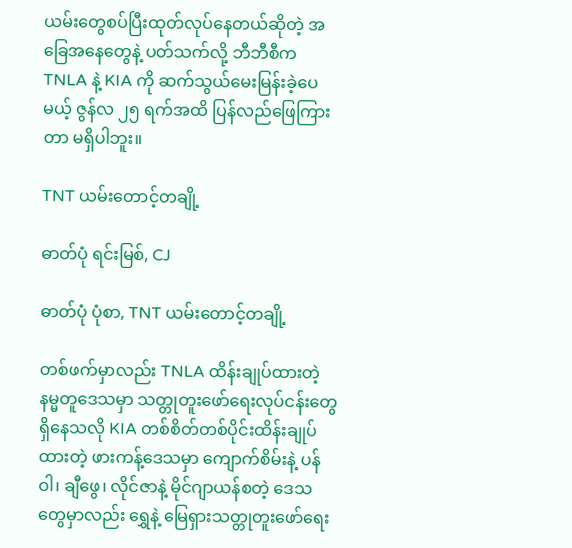ယမ်းတွေစပ်ပြီးထုတ်လုပ်နေတယ်ဆိုတဲ့ အခြေအနေတွေနဲ့ ပတ်သက်လို့ ဘီဘီစီက TNLA နဲ့ KIA ကို ဆက်သွယ်မေးမြန်းခဲ့ပေမယ့် ဇွန်လ ၂၅ ရက်အထိ ပြန်လည်ဖြေကြားတာ မရှိပါဘူး။

TNT ယမ်းတောင့်တချို့

ဓာတ်ပုံ ရင်းမြစ်, CJ

ဓာတ်ပုံ ပုံစာ, TNT ယမ်းတောင့်တချို့

တစ်ဖက်မှာလည်း TNLA ထိန်းချုပ်ထားတဲ့ နမ္မတူဒေသမှာ သတ္တုတူးဖော်ရေးလုပ်ငန်းတွေရှိနေသလို KIA တစ်စိတ်တစ်ပိုင်းထိန်းချုပ်ထားတဲ့ ဖားကန့်ဒေသမှာ ကျောက်စိမ်းနဲ့ ပန်ဝါ၊ ချီဖွေ၊ လိုင်ဇာနဲ့ မိုင်ဂျာယန်စတဲ့ ဒေသတွေမှာလည်း ရွှေနဲ့ မြေရှားသတ္တုတူးဖော်ရေး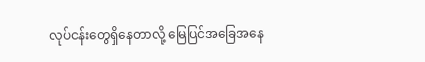လုပ်ငန်းတွေရှိနေတာလို့ မြေပြင်အခြေအနေ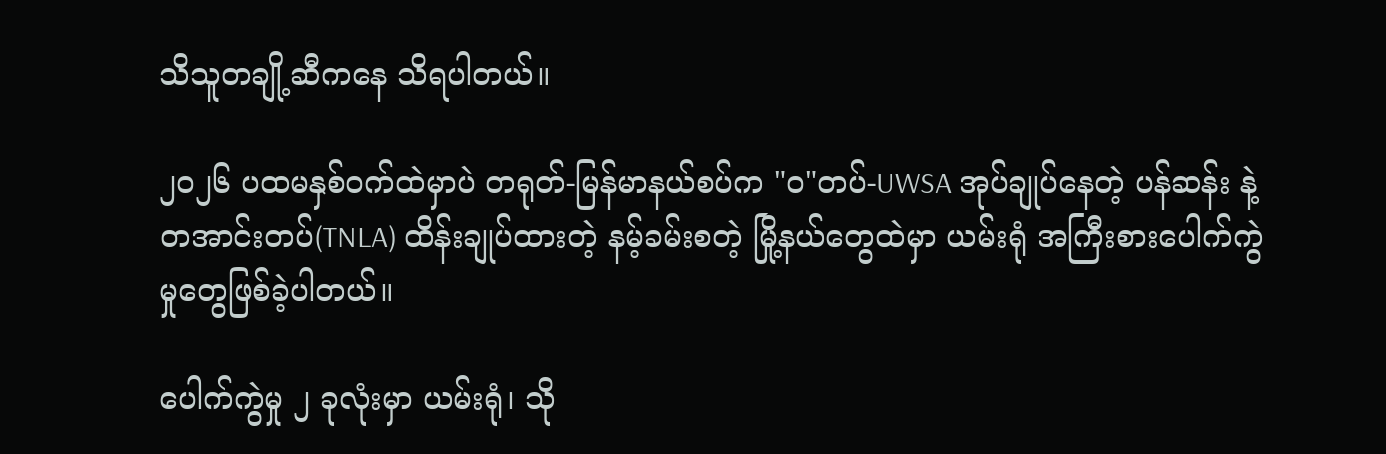သိသူတချို့ဆီကနေ သိရပါတယ်။

၂၀၂၆ ပထမနှစ်ဝက်ထဲမှာပဲ တရုတ်-မြန်မာနယ်စပ်က "ဝ"တပ်-UWSA အုပ်ချုပ်နေတဲ့ ပန်ဆန်း နဲ့ တအာင်းတပ်(TNLA) ထိန်းချုပ်ထားတဲ့ နမ့်ခမ်းစတဲ့ မြို့နယ်တွေထဲမှာ ယမ်းရုံ အကြီးစားပေါက်ကွဲမှုတွေဖြစ်ခဲ့ပါတယ်။

ပေါက်ကွဲမှု ၂ ခုလုံးမှာ ယမ်းရုံ၊ သို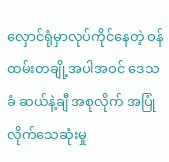လှောင်ရုံမှာလုပ်ကိုင်နေတဲ့ ဝန်ထမ်းတချို့အပါအဝင် ဒေသခံ ဆယ်နဲ့ချီ အစုလိုက် အပြုံလိုက်သေဆုံးမှု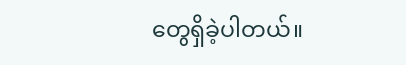တွေရှိခဲ့ပါတယ်။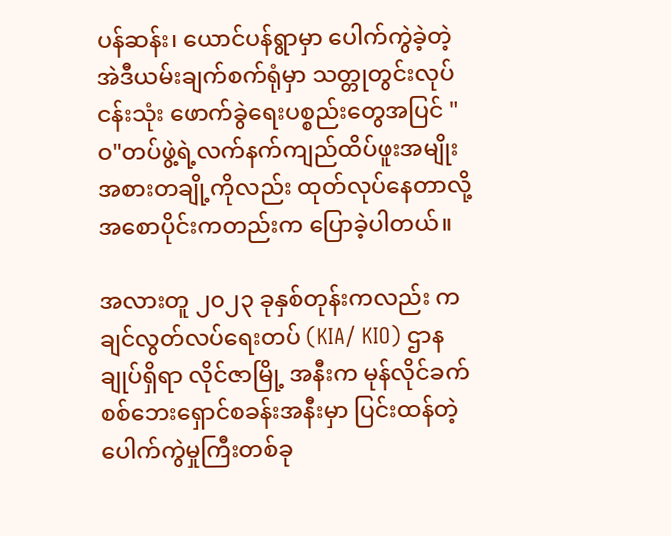ပန်ဆန်း၊ ယောင်ပန်ရွာမှာ ပေါက်ကွဲခဲ့တဲ့ အဲဒီယမ်းချက်စက်ရုံမှာ သတ္တုတွင်းလုပ်ငန်းသုံး ဖောက်ခွဲရေးပစ္စည်းတွေအပြင် "ဝ"တပ်ဖွဲ့ရဲ့လက်နက်ကျည်ထိပ်ဖူးအမျိုးအစားတချို့ကိုလည်း ထုတ်လုပ်နေတာလို့ အစောပိုင်းကတည်းက ပြောခဲ့ပါတယ်။

အလားတူ ၂၀၂၃ ခုနှစ်တုန်းကလည်း ကချင်လွတ်လပ်ရေးတပ် (KIA/ KIO) ဌာနချုပ်ရှိရာ လိုင်ဇာမြို့ အနီးက မုန်လိုင်ခက် စစ်ဘေးရှောင်စခန်းအနီးမှာ ပြင်းထန်တဲ့ပေါက်ကွဲမှုကြီးတစ်ခု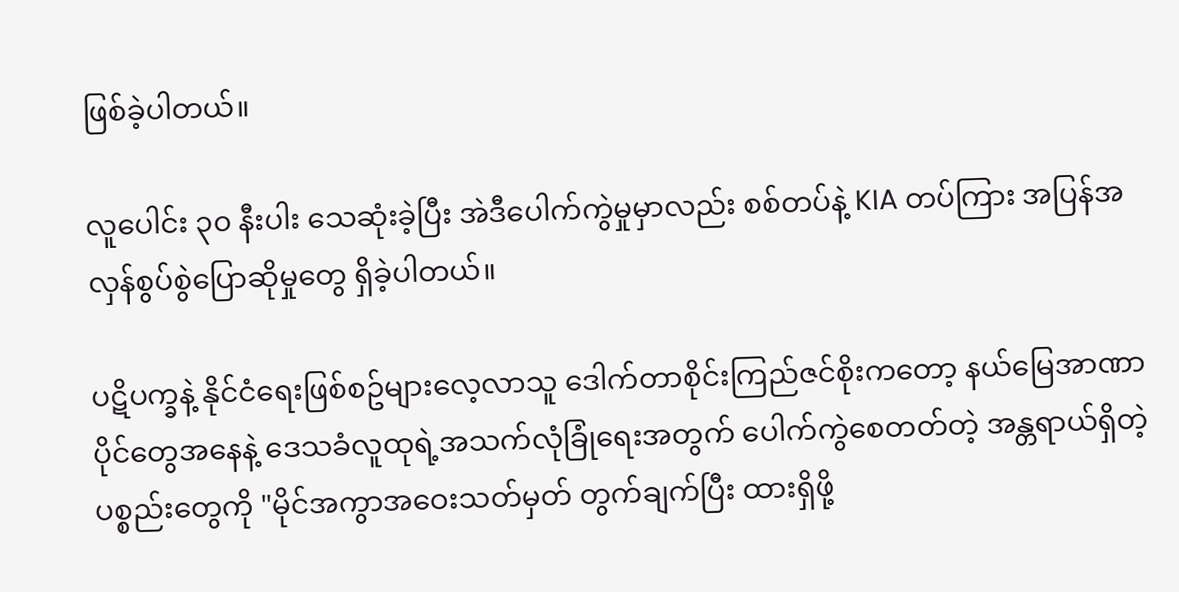ဖြစ်ခဲ့ပါတယ်။

လူပေါင်း ၃၀ နီးပါး သေဆုံးခဲ့ပြီး အဲဒီပေါက်ကွဲမှုမှာလည်း စစ်တပ်နဲ့ KIA တပ်ကြား အပြန်အလှန်စွပ်စွဲပြောဆိုမှုတွေ ရှိခဲ့ပါတယ်။

ပဋိပက္ခနဲ့ နိုင်ငံရေးဖြစ်စဥ်များလေ့လာသူ ဒေါက်တာစိုင်းကြည်ဇင်စိုးကတော့ နယ်မြေအာဏာပိုင်တွေအနေနဲ့ ဒေသခံလူထုရဲ့အသက်လုံခြုံရေးအတွက် ပေါက်ကွဲစေတတ်တဲ့ အန္တရာယ်ရှိတဲ့ပစ္စည်းတွေကို "မိုင်အကွာအဝေးသတ်မှတ် တွက်ချက်ပြီး ထားရှိဖို့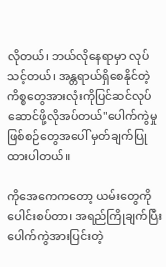လိုတယ်၊ ဘယ်လိုနေရာမှာ လုပ်သင့်တယ်၊ အန္တရာယ်ရှိစေနိုင်တဲ့ကိစ္စတွေအားလုံးကိုပြင်ဆင်လုပ်ဆောင်ဖို့လိုအပ်တယ်"ပေါက်ကွဲမှုဖြစ်စဉ်တွေအပေါ် မှတ်ချက်ပြုထားပါတယ်။

ကိုအေကေကတော့ ယမ်းတွေကို ပေါင်းစပ်တာ၊ အရည်ကြိုချက်ပြီး ပေါက်ကွဲအားပြင်းတဲ့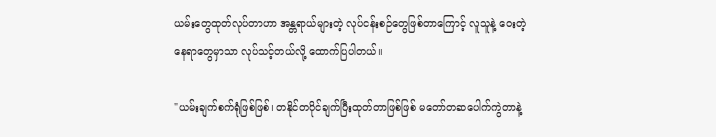ယမ်းတွေထုတ်လုပ်တာဟာ အန္တရာယ်များတဲ့ လုပ်ငန်းစဉ်တွေဖြစ်တာကြောင့် လူသူနဲ့ ဝေးတဲ့နေရာတွေမှာသာ လုပ်သင့်တယ်လို့ ထောက်ပြပါတယ်။

"ယမ်းချက်စက်ရုံဖြစ်ဖြစ်၊ တနိုင်တပိုင်ချက်ပြီးထုတ်တာဖြစ်ဖြစ် မတော်တဆပေါက်ကွဲတာနဲ့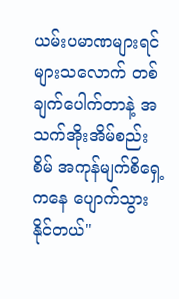ယမ်းပမာဏများရင်များသလောက် တစ်ချက်ပေါက်တာနဲ့ အသက်အိုးအိမ်စည်းစိမ် အကုန်မျက်စိ‌ရှေ့ကနေ ပျောက်သွားနိုင်တယ်"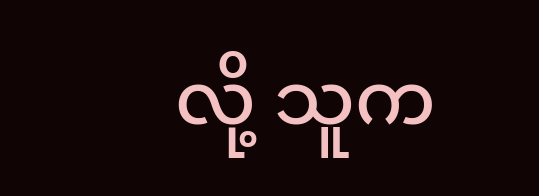လို့ သူက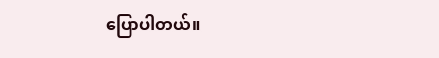ပြောပါတယ်။